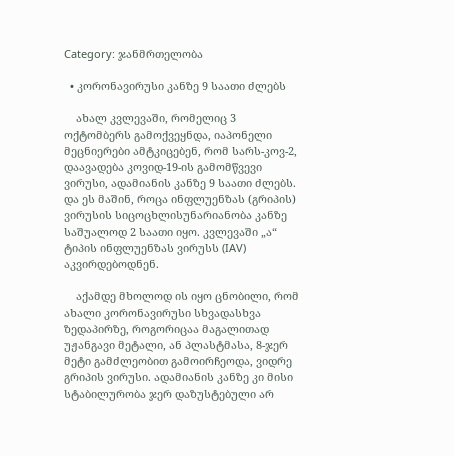Category: ჯანმრთელობა

  • კორონავირუსი კანზე 9 საათი ძლებს

    ახალ კვლევაში, რომელიც 3 ოქტომბერს გამოქვეყნდა, იაპონელი მეცნიერები ამტკიცებენ, რომ სარს-კოვ-2, დაავადება კოვიდ-19-ის გამომწვევი ვირუსი, ადამიანის კანზე 9 საათი ძლებს. და ეს მაშინ, როცა ინფლუენზას (გრიპის) ვირუსის სიცოცხლისუნარიანობა კანზე საშუალოდ 2 საათი იყო. კვლევაში „ა“ ტიპის ინფლუენზას ვირუსს (IAV) აკვირდებოდნენ.

    აქამდე მხოლოდ ის იყო ცნობილი, რომ ახალი კორონავირუსი სხვადასხვა ზედაპირზე, როგორიცაა მაგალითად უჟანგავი მეტალი, ან პლასტმასა, 8-ჯერ მეტი გამძლეობით გამოირჩეოდა, ვიდრე გრიპის ვირუსი. ადამიანის კანზე კი მისი სტაბილურობა ჯერ დაზუსტებული არ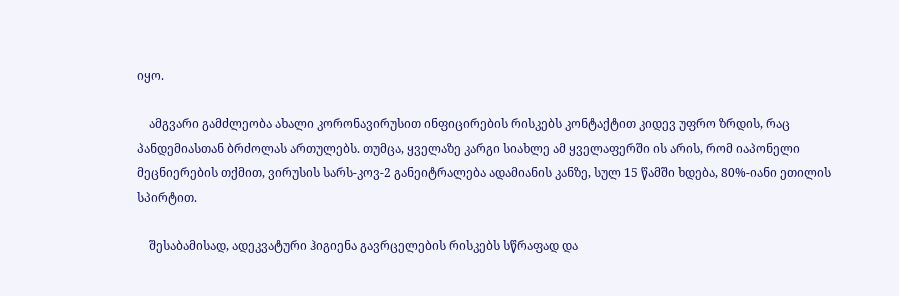იყო.

    ამგვარი გამძლეობა ახალი კორონავირუსით ინფიცირების რისკებს კონტაქტით კიდევ უფრო ზრდის, რაც პანდემიასთან ბრძოლას ართულებს. თუმცა, ყველაზე კარგი სიახლე ამ ყველაფერში ის არის, რომ იაპონელი მეცნიერების თქმით, ვირუსის სარს-კოვ-2 განეიტრალება ადამიანის კანზე, სულ 15 წამში ხდება, 80%-იანი ეთილის სპირტით.

    შესაბამისად, ადეკვატური ჰიგიენა გავრცელების რისკებს სწრაფად და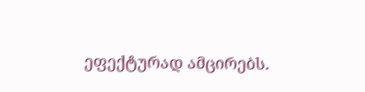ეფექტურად ამცირებს.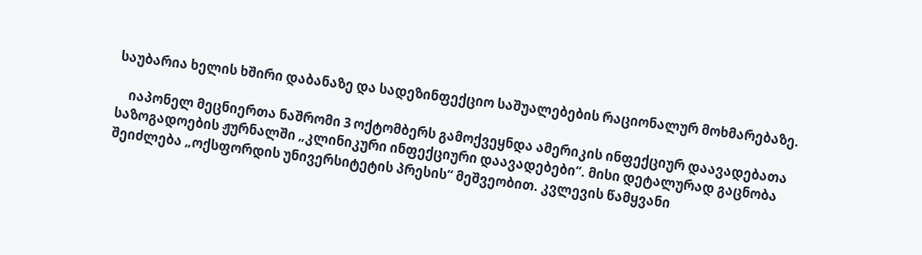საუბარია ხელის ხშირი დაბანაზე და სადეზინფექციო საშუალებების რაციონალურ მოხმარებაზე.

    იაპონელ მეცნიერთა ნაშრომი 3 ოქტომბერს გამოქვეყნდა ამერიკის ინფექციურ დაავადებათა საზოგადოების ჟურნალში „კლინიკური ინფექციური დაავადებები“. მისი დეტალურად გაცნობა შეიძლება „ოქსფორდის უნივერსიტეტის პრესის“ მეშვეობით. კვლევის წამყვანი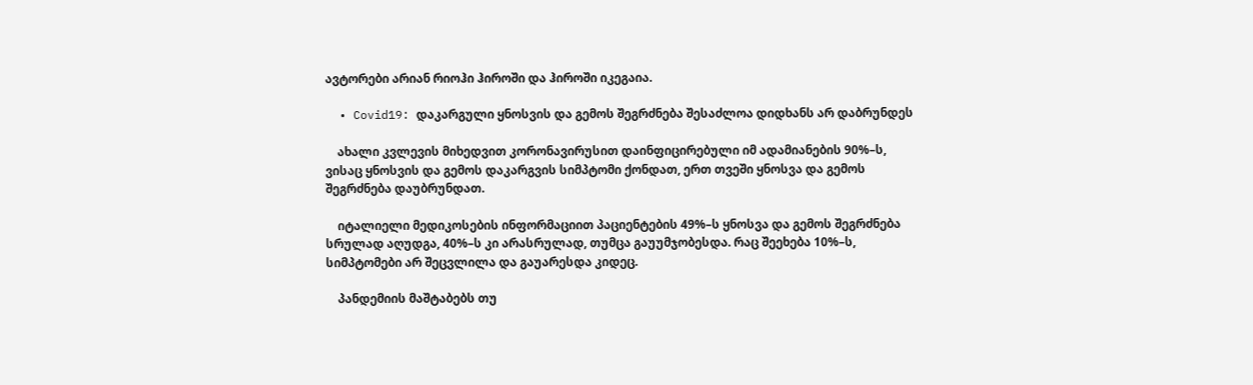ავტორები არიან რიოჰი ჰიროში და ჰიროში იკეგაია.

  • Covid19: დაკარგული ყნოსვის და გემოს შეგრძნება შესაძლოა დიდხანს არ დაბრუნდეს

    ახალი კვლევის მიხედვით კორონავირუსით დაინფიცირებული იმ ადამიანების 90%–ს, ვისაც ყნოსვის და გემოს დაკარგვის სიმპტომი ქონდათ, ერთ თვეში ყნოსვა და გემოს შეგრძნება დაუბრუნდათ.

    იტალიელი მედიკოსების ინფორმაციით პაციენტების 49%–ს ყნოსვა და გემოს შეგრძნება სრულად აღუდგა, 40%–ს კი არასრულად, თუმცა გაუუმჯობესდა. რაც შეეხება 10%–ს, სიმპტომები არ შეცვლილა და გაუარესდა კიდეც.

    პანდემიის მაშტაბებს თუ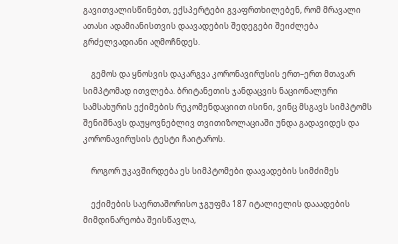გავითვალისწინებთ, ექსპერტები გვაფრთხილებენ, რომ მრავალი ათასი ადამიანისთვის დაავადების შედეგები შეიძლება გრძელვადიანი აღმოჩნდეს.

    გემოს და ყნოსვის დაკარგვა კორონავირუსის ერთ–ერთ მთავარ სიმპტომად ითვლება. ბრიტანეთის ჯანდაცვის ნაციონალური სამსახურის ექიმების რეკომენდაციით ისინი, ვინც მსგავს სიმპტომს შენიშნავს დაუყოვნებლივ თვითიზოლაციაში უნდა გადავიდეს და კორონავირუსის ტესტი ჩაიტაროს.

    როგორ უკავშირდება ეს სიმპტომები დაავადების სიმძიმეს

    ექიმების საერთაშორისო ჯგუფმა 187 იტალიელის დააადების მიმდინარეობა შეისწავლა,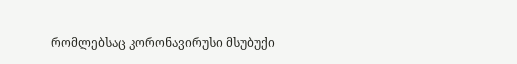რომლებსაც კორონავირუსი მსუბუქი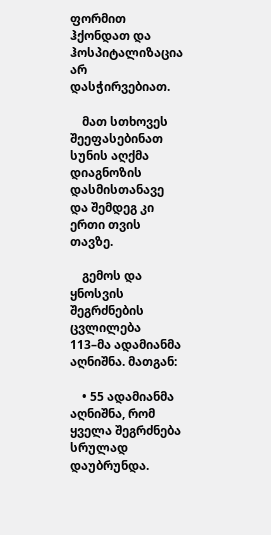ფორმით ჰქონდათ და ჰოსპიტალიზაცია არ დასჭირვებიათ.

    მათ სთხოვეს შეეფასებინათ  სუნის აღქმა დიაგნოზის დასმისთანავე და შემდეგ კი ერთი თვის თავზე.

    გემოს და ყნოსვის შეგრძნების ცვლილება 113–მა ადამიანმა აღნიშნა. მათგან:

    • 55 ადამიანმა აღნიშნა, რომ ყველა შეგრძნება სრულად დაუბრუნდა.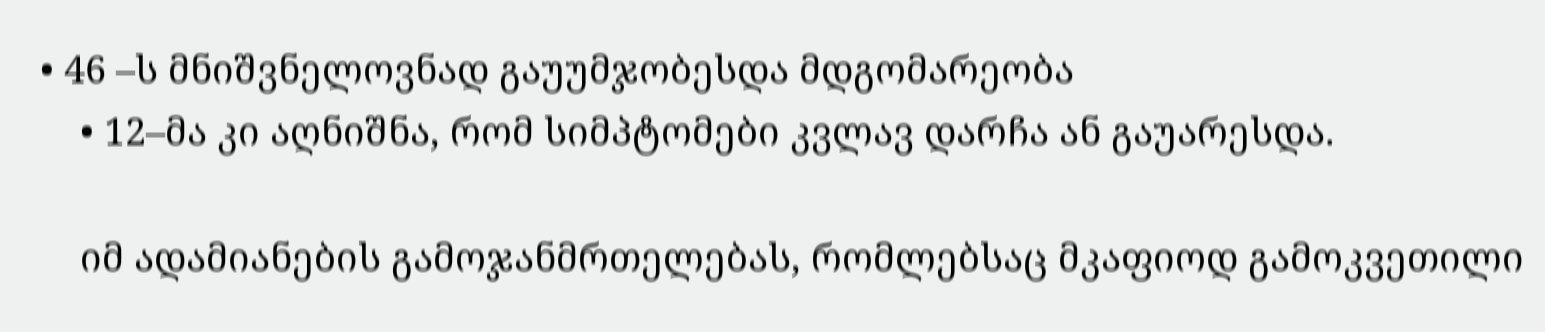• 46 –ს მნიშვნელოვნად გაუუმჯობესდა მდგომარეობა
    • 12–მა კი აღნიშნა, რომ სიმპტომები კვლავ დარჩა ან გაუარესდა.

    იმ ადამიანების გამოჯანმრთელებას, რომლებსაც მკაფიოდ გამოკვეთილი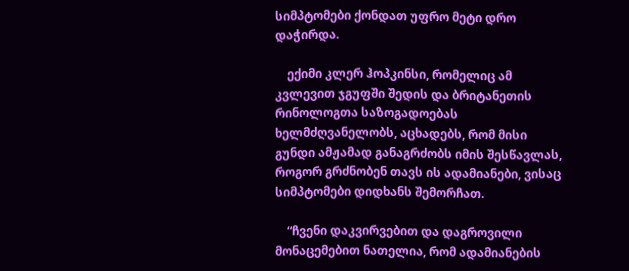სიმპტომები ქონდათ უფრო მეტი დრო დაჭირდა.

    ექიმი კლერ ჰოპკინსი, რომელიც ამ კვლევით ჯგუფში შედის და ბრიტანეთის რინოლოგთა საზოგადოებას ხელმძღვანელობს, აცხადებს, რომ მისი გუნდი ამჟამად განაგრძობს იმის შესწავლას, როგორ გრძნობენ თავს ის ადამიანები, ვისაც სიმპტომები დიდხანს შემორჩათ.

    “ჩვენი დაკვირვებით და დაგროვილი მონაცემებით ნათელია, რომ ადამიანების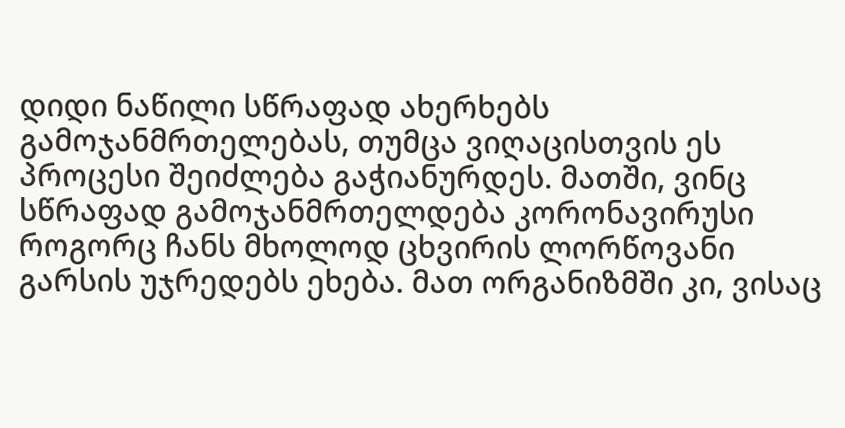დიდი ნაწილი სწრაფად ახერხებს გამოჯანმრთელებას, თუმცა ვიღაცისთვის ეს პროცესი შეიძლება გაჭიანურდეს. მათში, ვინც სწრაფად გამოჯანმრთელდება კორონავირუსი როგორც ჩანს მხოლოდ ცხვირის ლორწოვანი გარსის უჯრედებს ეხება. მათ ორგანიზმში კი, ვისაც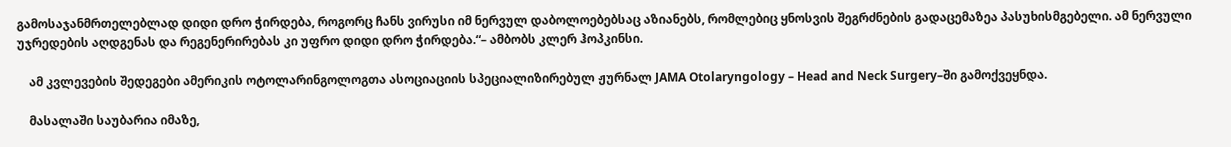გამოსაჯანმრთელებლად დიდი დრო ჭირდება, როგორც ჩანს ვირუსი იმ ნერვულ დაბოლოებებსაც აზიანებს, რომლებიც ყნოსვის შეგრძნების გადაცემაზეა პასუხისმგებელი. ამ ნერვული უჯრედების აღდგენას და რეგენერირებას კი უფრო დიდი დრო ჭირდება.“– ამბობს კლერ ჰოპკინსი.

    ამ კვლევების შედეგები ამერიკის ოტოლარინგოლოგთა ასოციაციის სპეციალიზირებულ ჟურნალ JAMA Otolaryngology – Head and Neck Surgery–ში გამოქვეყნდა.

    მასალაში საუბარია იმაზე,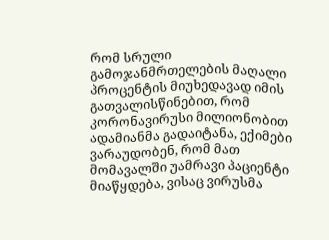რომ სრული გამოჯანმრთელების მაღალი პროცენტის მიუხედავად იმის გათვალისწინებით, რომ კორონავირუსი მილიონობით ადამიანმა გადაიტანა, ექიმები ვარაუდობენ, რომ მათ მომავალში უამრავი პაციენტი მიაწყდება, ვისაც ვირუსმა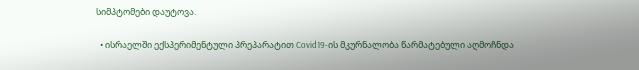სიმპტომები დაუტოვა.

  • ისრაელში ექსპერიმენტული პრეპარატით Covid19-ის მკურნალობა წარმატებული აღმოჩნდა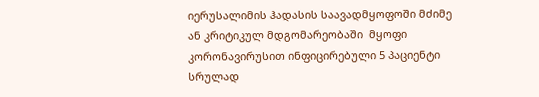იერუსალიმის ჰადასის საავადმყოფოში მძიმე ან კრიტიკულ მდგომარეობაში  მყოფი კორონავირუსით ინფიცირებული 5 პაციენტი სრულად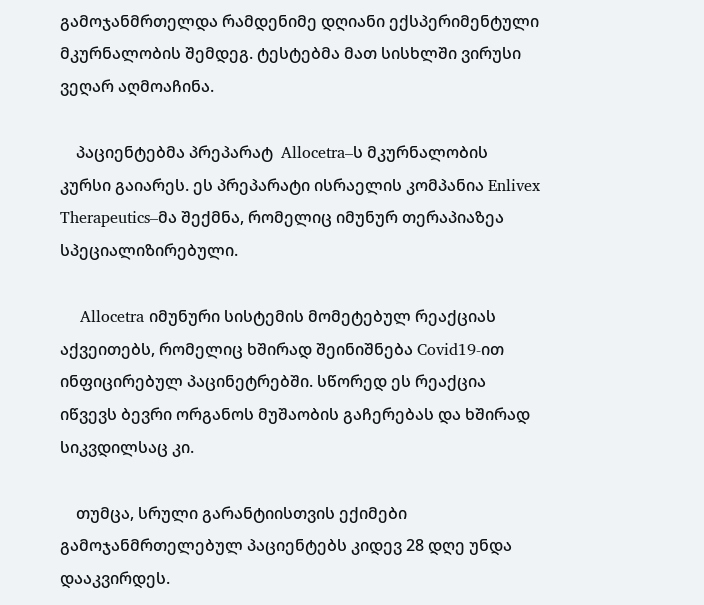გამოჯანმრთელდა რამდენიმე დღიანი ექსპერიმენტული მკურნალობის შემდეგ. ტესტებმა მათ სისხლში ვირუსი ვეღარ აღმოაჩინა.

    პაციენტებმა პრეპარატ  Allocetra–ს მკურნალობის კურსი გაიარეს. ეს პრეპარატი ისრაელის კომპანია Enlivex Therapeutics–მა შექმნა, რომელიც იმუნურ თერაპიაზეა სპეციალიზირებული.

    Allocetra იმუნური სისტემის მომეტებულ რეაქციას აქვეითებს, რომელიც ხშირად შეინიშნება Covid19-ით ინფიცირებულ პაცინეტრებში. სწორედ ეს რეაქცია იწვევს ბევრი ორგანოს მუშაობის გაჩერებას და ხშირად სიკვდილსაც კი.

    თუმცა, სრული გარანტიისთვის ექიმები გამოჯანმრთელებულ პაციენტებს კიდევ 28 დღე უნდა დააკვირდეს.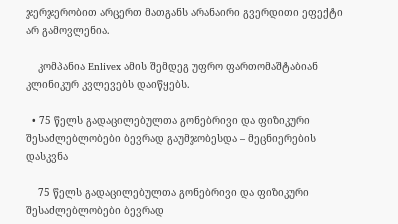ჯერჯერობით არცერთ მათგანს არანაირი გვერდითი ეფექტი არ გამოვლენია.

    კომპანია Enlivex ამის შემდეგ უფრო ფართომაშტაბიან კლინიკურ კვლევებს დაიწყებს.

  • 75 წელს გადაცილებულთა გონებრივი და ფიზიკური შესაძლებლობები ბევრად გაუმჯობესდა – მეცნიერების დასკვნა

    75 წელს გადაცილებულთა გონებრივი და ფიზიკური შესაძლებლობები ბევრად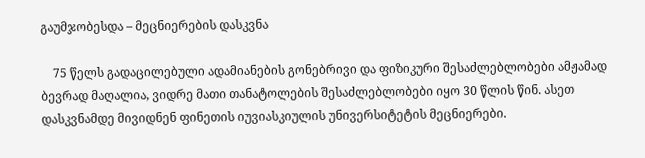გაუმჯობესდა – მეცნიერების დასკვნა

    75 წელს გადაცილებული ადამიანების გონებრივი და ფიზიკური შესაძლებლობები ამჟამად ბევრად მაღალია, ვიდრე მათი თანატოლების შესაძლებლობები იყო 30 წლის წინ. ასეთ დასკვნამდე მივიდნენ ფინეთის იუვიასკიულის უნივერსიტეტის მეცნიერები.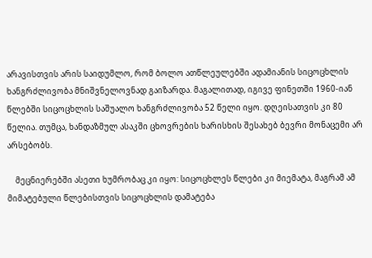არავისთვის არის საიდუმლო, რომ ბოლო ათწლეულებში ადამიანის სიცოცხლის ხანგრძლივობა მნიშვნელოვნად გაიზარდა. მაგალითად, იგივე ფინეთში 1960-იან წლებში სიცოცხლის საშუალო ხანგრძლივობა 52 წელი იყო. დღეისათვის კი 80 წელია. თუმცა, ხანდაზმულ ასაკში ცხოვრების ხარისხის შესახებ ბევრი მონაცემი არ არსებობს.

    მეცნიერებში ასეთი ხუმრობაც კი იყო: სიცოცხლეს წლები კი მიემატა, მაგრამ ამ მიმატებული წლებისთვის სიცოცხლის დამატება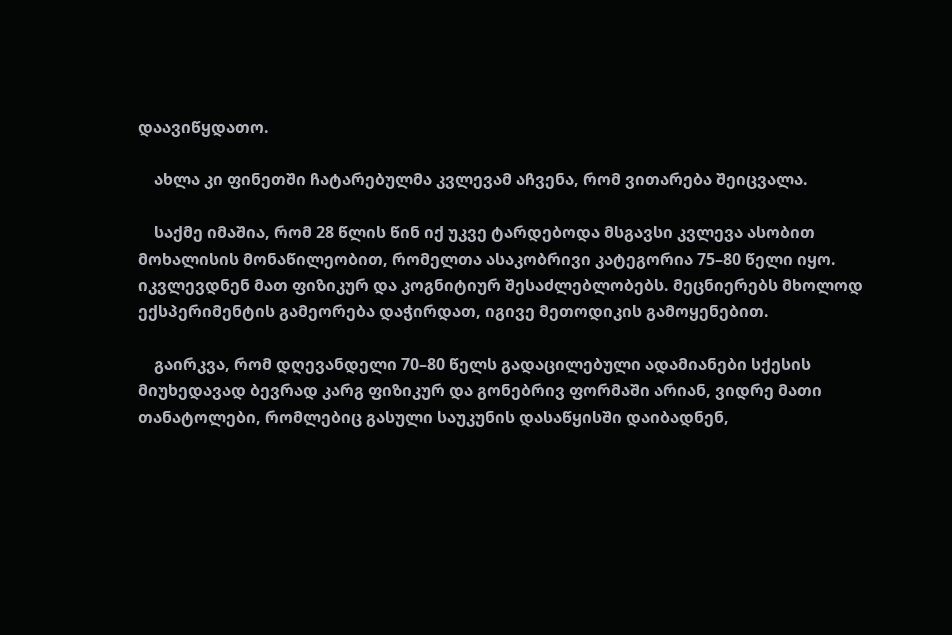დაავიწყდათო.

    ახლა კი ფინეთში ჩატარებულმა კვლევამ აჩვენა, რომ ვითარება შეიცვალა.

    საქმე იმაშია, რომ 28 წლის წინ იქ უკვე ტარდებოდა მსგავსი კვლევა ასობით მოხალისის მონაწილეობით, რომელთა ასაკობრივი კატეგორია 75–80 წელი იყო. იკვლევდნენ მათ ფიზიკურ და კოგნიტიურ შესაძლებლობებს. მეცნიერებს მხოლოდ ექსპერიმენტის გამეორება დაჭირდათ, იგივე მეთოდიკის გამოყენებით.

    გაირკვა, რომ დღევანდელი 70–80 წელს გადაცილებული ადამიანები სქესის მიუხედავად ბევრად კარგ ფიზიკურ და გონებრივ ფორმაში არიან, ვიდრე მათი თანატოლები, რომლებიც გასული საუკუნის დასაწყისში დაიბადნენ,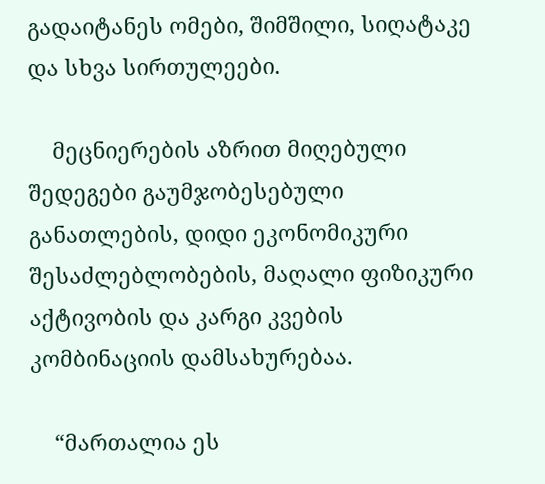გადაიტანეს ომები, შიმშილი, სიღატაკე და სხვა სირთულეები.

    მეცნიერების აზრით მიღებული შედეგები გაუმჯობესებული განათლების, დიდი ეკონომიკური შესაძლებლობების, მაღალი ფიზიკური აქტივობის და კარგი კვების კომბინაციის დამსახურებაა.

    “მართალია ეს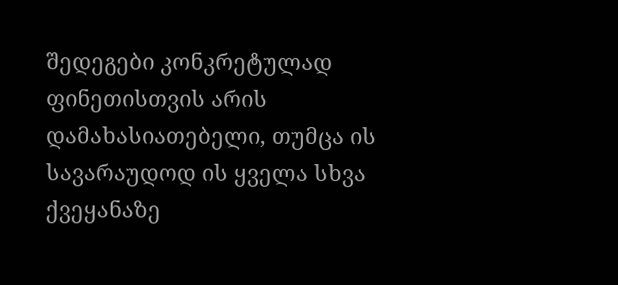შედეგები კონკრეტულად ფინეთისთვის არის დამახასიათებელი, თუმცა ის სავარაუდოდ ის ყველა სხვა ქვეყანაზე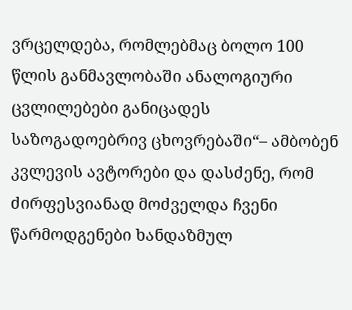ვრცელდება, რომლებმაც ბოლო 100 წლის განმავლობაში ანალოგიური ცვლილებები განიცადეს საზოგადოებრივ ცხოვრებაში“– ამბობენ კვლევის ავტორები და დასძენე, რომ ძირფესვიანად მოძველდა ჩვენი წარმოდგენები ხანდაზმულ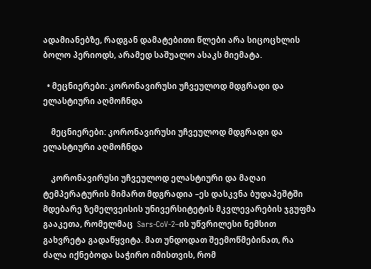ადამიანებზე, რადგან დამატებითი წლები არა სიცოცხლის ბოლო პერიოდს, არამედ საშუალო ასაკს მიემატა.

  • მეცნიერები: კორონავირუსი უჩვეულოდ მდგრადი და ელასტიური აღმოჩნდა

    მეცნიერები: კორონავირუსი უჩვეულოდ მდგრადი და ელასტიური აღმოჩნდა

    კორონავირუსი უჩვეულოდ ელასტიური და მაღაი ტემპერატურის მიმართ მდგრადია –ეს დასკვნა ბუდაპეშტში მდებარე ზემელვეისის უნივერსიტეტის მკვლევარების ჯგუფმა გააკეთა, რომელმაც  Sars-CoV-2–ის უწვრილესი ნემსით გახვრეტა გადაწყვიტა. მათ უნდოდათ შეემოწმებინათ, რა ძალა იქნებოდა საჭირო იმისთვის, რომ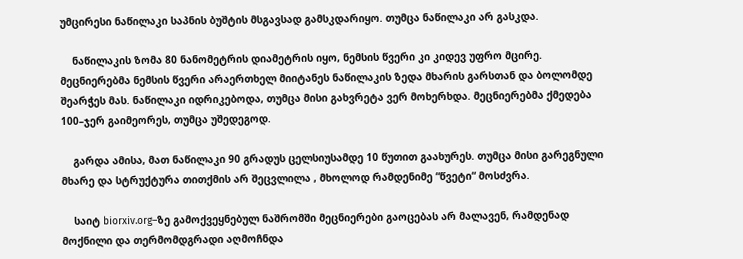უმცირესი ნაწილაკი საპნის ბუშტის მსგავსად გამსკდარიყო. თუმცა ნაწილაკი არ გასკდა.

    ნაწილაკის ზომა 80 ნანომეტრის დიამეტრის იყო, ნემსის წვერი კი კიდევ უფრო მცირე. მეცნიერებმა ნემსის წვერი არაერთხელ მიიტანეს ნაწილაკის ზედა მხარის გარსთან და ბოლომდე შეარჭეს მას. ნაწილაკი იდრიკებოდა, თუმცა მისი გახვრეტა ვერ მოხერხდა. მეცნიერებმა ქმედება 100–ჯერ გაიმეორეს, თუმცა უშედეგოდ.

    გარდა ამისა, მათ ნაწილაკი 90 გრადუს ცელსიუსამდე 10 წუთით გაახურეს. თუმცა მისი გარეგნული მხარე და სტრუქტურა თითქმის არ შეცვლილა , მხოლოდ რამდენიმე “წვეტი“ მოსძვრა.

    საიტ biorxiv.org–ზე გამოქვეყნებულ ნაშრომში მეცნიერები გაოცებას არ მალავენ, რამდენად მოქნილი და თერმომდგრადი აღმოჩნდა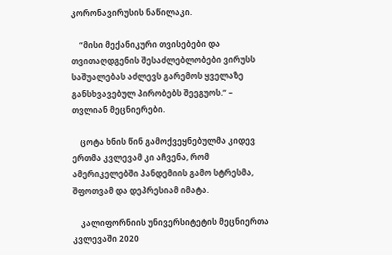კორონავირუსის ნაწილაკი.

    “მისი მექანიკური თვისებები და თვითაღდგენის შესაძლებლობები ვირუსს საშუალებას აძლევს გარემოს ყველაზე განსხვავებულ პირობებს შეეგუოს.“ – თვლიან მეცნიერები.

    ცოტა ხნის წინ გამოქვეყნებულმა კიდევ ერთმა კვლევამ კი აჩვენა, რომ ამერიკელებში პანდემიის გამო სტრესმა, შფოთვამ და დეპრესიამ იმატა.

    კალიფორნიის უნივერსიტეტის მეცნიერთა კვლევაში 2020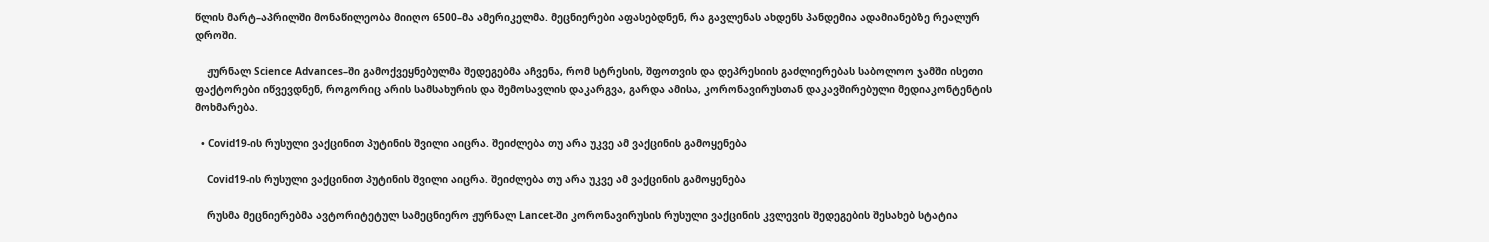წლის მარტ–აპრილში მონაწილეობა მიიღო 6500–მა ამერიკელმა. მეცნიერები აფასებდნენ, რა გავლენას ახდენს პანდემია ადამიანებზე რეალურ დროში.

    ჟურნალ Science Advances–ში გამოქვეყნებულმა შედეგებმა აჩვენა, რომ სტრესის, შფოთვის და დეპრესიის გაძლიერებას საბოლოო ჯამში ისეთი ფაქტორები იწვევდნენ, როგორიც არის სამსახურის და შემოსავლის დაკარგვა, გარდა ამისა, კორონავირუსთან დაკავშირებული მედიაკონტენტის მოხმარება.

  • Covid19-ის რუსული ვაქცინით პუტინის შვილი აიცრა. შეიძლება თუ არა უკვე ამ ვაქცინის გამოყენება

    Covid19-ის რუსული ვაქცინით პუტინის შვილი აიცრა. შეიძლება თუ არა უკვე ამ ვაქცინის გამოყენება

    რუსმა მეცნიერებმა ავტორიტეტულ სამეცნიერო ჟურნალ Lancet-ში კორონავირუსის რუსული ვაქცინის კვლევის შედეგების შესახებ სტატია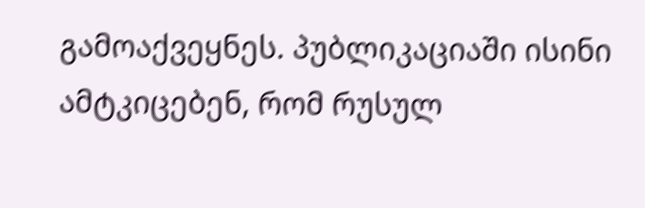გამოაქვეყნეს. პუბლიკაციაში ისინი ამტკიცებენ, რომ რუსულ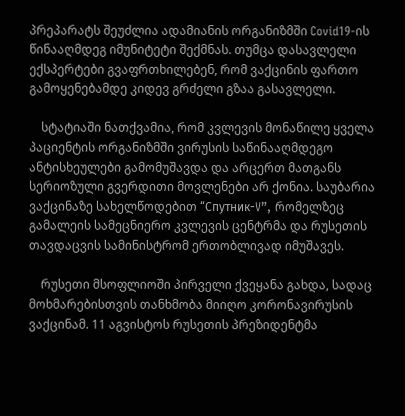პრეპარატს შეუძლია ადამიანის ორგანიზმში Covid19-ის წინააღმდეგ იმუნიტეტი შექმნას. თუმცა დასავლელი ექსპერტები გვაფრთხილებენ, რომ ვაქცინის ფართო გამოყენებამდე კიდევ გრძელი გზაა გასავლელი.

    სტატიაში ნათქვამია, რომ კვლევის მონაწილე ყველა პაციენტის ორგანიზმში ვირუსის საწინააღმდეგო ანტისხეულები გამომუშავდა და არცერთ მათგანს სერიოზული გვერდითი მოვლენები არ ქონია. საუბარია ვაქცინაზე სახელწოდებით “Спутник-V”, რომელზეც გამალეის სამეცნიერო კვლევის ცენტრმა და რუსეთის თავდაცვის სამინისტრომ ერთობლივად იმუშავეს.

    რუსეთი მსოფლიოში პირველი ქვეყანა გახდა, სადაც მოხმარებისთვის თანხმობა მიიღო კორონავირუსის ვაქცინამ. 11 აგვისტოს რუსეთის პრეზიდენტმა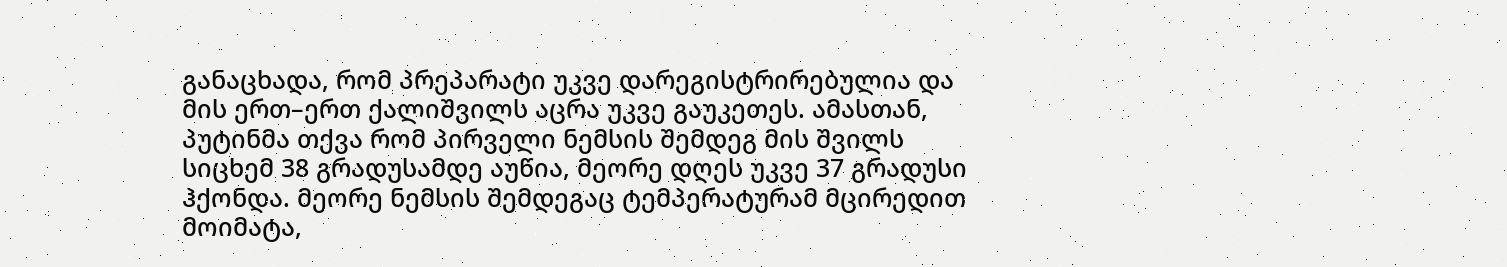განაცხადა, რომ პრეპარატი უკვე დარეგისტრირებულია და მის ერთ–ერთ ქალიშვილს აცრა უკვე გაუკეთეს. ამასთან, პუტინმა თქვა რომ პირველი ნემსის შემდეგ მის შვილს სიცხემ 38 გრადუსამდე აუწია, მეორე დღეს უკვე 37 გრადუსი ჰქონდა. მეორე ნემსის შემდეგაც ტემპერატურამ მცირედით მოიმატა,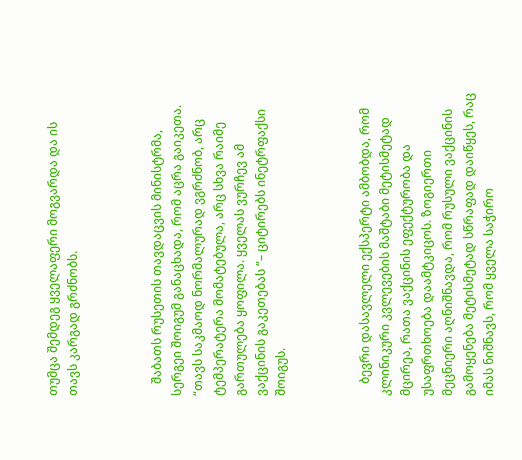თუმცა შემდეგ ყველაფერი მოგვარდა და ის თავს კარგად გრძნობს.



    შაბათს რუსეთის თავდაცვის მინისტრმა, სერგეი შოიგუმ განაცხადა, რომ აცრა გაიკეთა. “თავს საკმაოდ ნორმალურად ვგრძნობ, არც ტემპერატერა მომატებულა, არც სხვა რაიმე გართულება ყოფილა. ყველას ვურჩევ ამ ვაქცინის გაკეთებას “– ციტირებს ინეტრფაქსი შოიგუს.



    ბევრი დასავლელი ექსპერტი ამბობდა, რომ კლინიკური კვლევების მაშტაბი მეტისმეტად მცირეა, რათა ვაქცინის ეფექტურობა და უსაფრთხოება დაამტკიცოს. ზოგიერთი მეცნიერი აღნიშნავდა, რომ რუსული ვაქცინის გამოყენება მეტისმეტად სწრაფად დაიწყეს, რაც იმას ნიშნავს, რომ ყველა საჭირო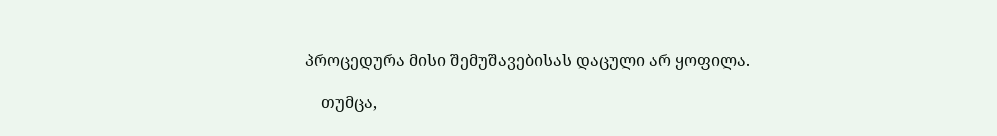პროცედურა მისი შემუშავებისას დაცული არ ყოფილა.

    თუმცა,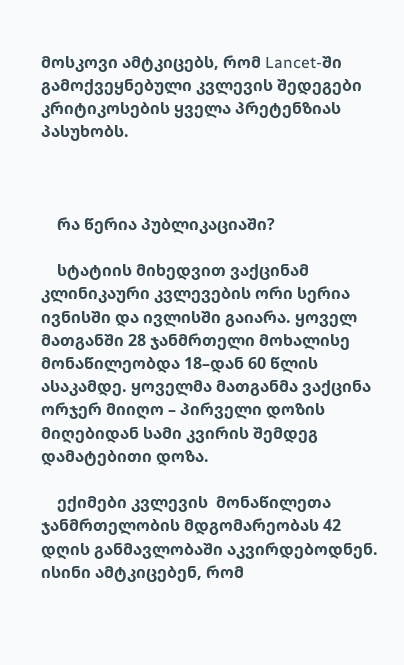მოსკოვი ამტკიცებს, რომ Lancet-ში გამოქვეყნებული კვლევის შედეგები კრიტიკოსების ყველა პრეტენზიას პასუხობს.



    რა წერია პუბლიკაციაში?

    სტატიის მიხედვით ვაქცინამ კლინიკაური კვლევების ორი სერია ივნისში და ივლისში გაიარა. ყოველ მათგანში 28 ჯანმრთელი მოხალისე მონაწილეობდა 18–დან 60 წლის ასაკამდე. ყოველმა მათგანმა ვაქცინა ორჯერ მიიღო – პირველი დოზის მიღებიდან სამი კვირის შემდეგ დამატებითი დოზა.

    ექიმები კვლევის  მონაწილეთა ჯანმრთელობის მდგომარეობას 42 დღის განმავლობაში აკვირდებოდნენ. ისინი ამტკიცებენ, რომ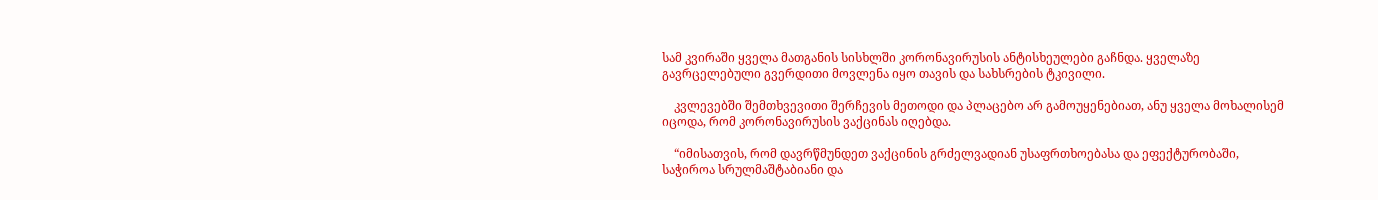სამ კვირაში ყველა მათგანის სისხლში კორონავირუსის ანტისხეულები გაჩნდა. ყველაზე გავრცელებული გვერდითი მოვლენა იყო თავის და სახსრების ტკივილი.

    კვლევებში შემთხვევითი შერჩევის მეთოდი და პლაცებო არ გამოუყენებიათ, ანუ ყველა მოხალისემ იცოდა, რომ კორონავირუსის ვაქცინას იღებდა.

    “იმისათვის, რომ დავრწმუნდეთ ვაქცინის გრძელვადიან უსაფრთხოებასა და ეფექტურობაში, საჭიროა სრულმაშტაბიანი და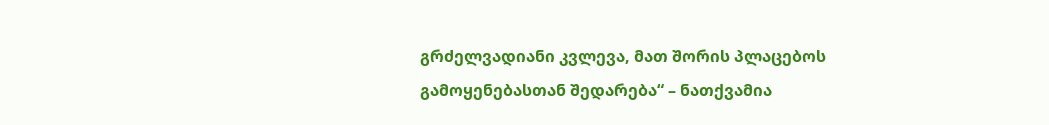გრძელვადიანი კვლევა, მათ შორის პლაცებოს გამოყენებასთან შედარება“ – ნათქვამია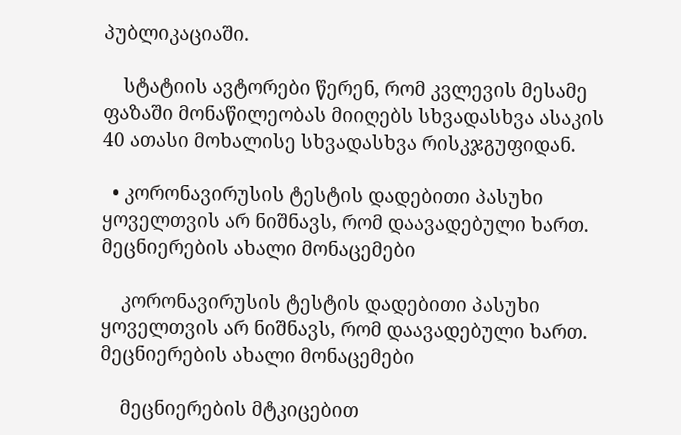პუბლიკაციაში.

    სტატიის ავტორები წერენ, რომ კვლევის მესამე ფაზაში მონაწილეობას მიიღებს სხვადასხვა ასაკის 40 ათასი მოხალისე სხვადასხვა რისკჯგუფიდან.

  • კორონავირუსის ტესტის დადებითი პასუხი ყოველთვის არ ნიშნავს, რომ დაავადებული ხართ. მეცნიერების ახალი მონაცემები

    კორონავირუსის ტესტის დადებითი პასუხი ყოველთვის არ ნიშნავს, რომ დაავადებული ხართ. მეცნიერების ახალი მონაცემები

    მეცნიერების მტკიცებით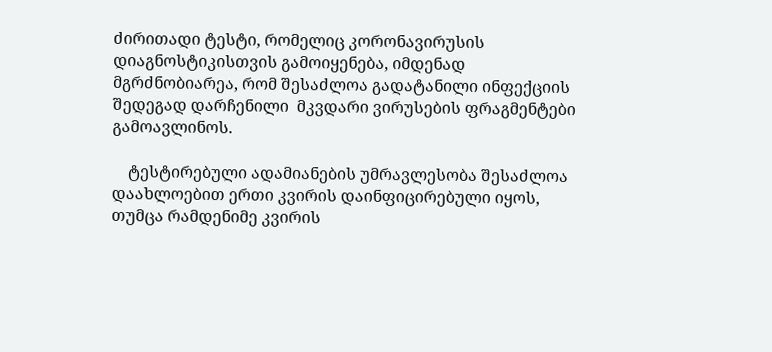ძირითადი ტესტი, რომელიც კორონავირუსის დიაგნოსტიკისთვის გამოიყენება, იმდენად მგრძნობიარეა, რომ შესაძლოა გადატანილი ინფექციის შედეგად დარჩენილი  მკვდარი ვირუსების ფრაგმენტები გამოავლინოს.

    ტესტირებული ადამიანების უმრავლესობა შესაძლოა დაახლოებით ერთი კვირის დაინფიცირებული იყოს, თუმცა რამდენიმე კვირის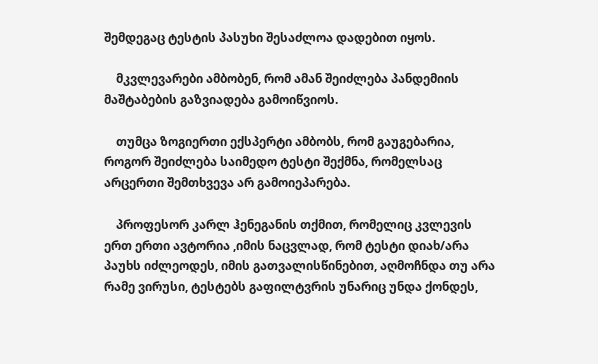შემდეგაც ტესტის პასუხი შესაძლოა დადებით იყოს.

    მკვლევარები ამბობენ, რომ ამან შეიძლება პანდემიის მაშტაბების გაზვიადება გამოიწვიოს.

    თუმცა ზოგიერთი ექსპერტი ამბობს, რომ გაუგებარია, როგორ შეიძლება საიმედო ტესტი შექმნა, რომელსაც არცერთი შემთხვევა არ გამოიეპარება.

    პროფესორ კარლ ჰენეგანის თქმით, რომელიც კვლევის ერთ ერთი ავტორია ,იმის ნაცვლად, რომ ტესტი დიახ/არა პაუხს იძლეოდეს, იმის გათვალისწინებით, აღმოჩნდა თუ არა რამე ვირუსი, ტესტებს გაფილტვრის უნარიც უნდა ქონდეს,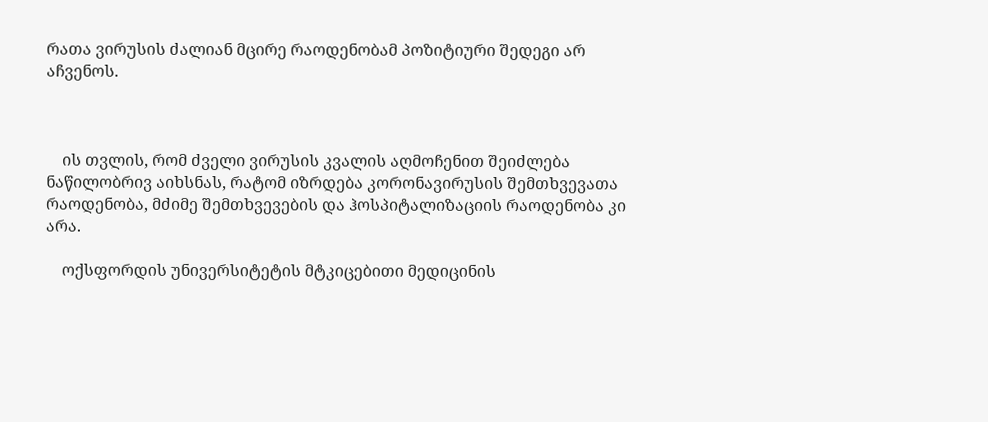რათა ვირუსის ძალიან მცირე რაოდენობამ პოზიტიური შედეგი არ აჩვენოს.



    ის თვლის, რომ ძველი ვირუსის კვალის აღმოჩენით შეიძლება ნაწილობრივ აიხსნას, რატომ იზრდება კორონავირუსის შემთხვევათა რაოდენობა, მძიმე შემთხვევების და ჰოსპიტალიზაციის რაოდენობა კი არა.

    ოქსფორდის უნივერსიტეტის მტკიცებითი მედიცინის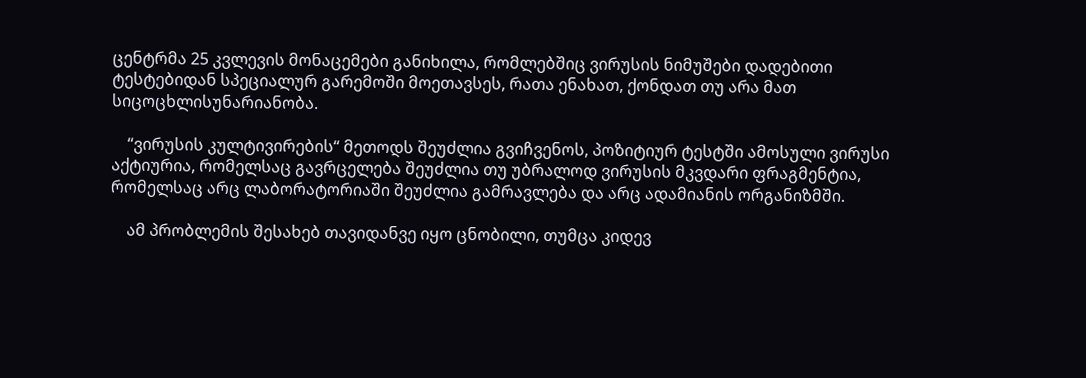ცენტრმა 25 კვლევის მონაცემები განიხილა, რომლებშიც ვირუსის ნიმუშები დადებითი ტესტებიდან სპეციალურ გარემოში მოეთავსეს, რათა ენახათ, ქონდათ თუ არა მათ სიცოცხლისუნარიანობა.

    “ვირუსის კულტივირების“ მეთოდს შეუძლია გვიჩვენოს, პოზიტიურ ტესტში ამოსული ვირუსი აქტიურია, რომელსაც გავრცელება შეუძლია თუ უბრალოდ ვირუსის მკვდარი ფრაგმენტია, რომელსაც არც ლაბორატორიაში შეუძლია გამრავლება და არც ადამიანის ორგანიზმში.

    ამ პრობლემის შესახებ თავიდანვე იყო ცნობილი, თუმცა კიდევ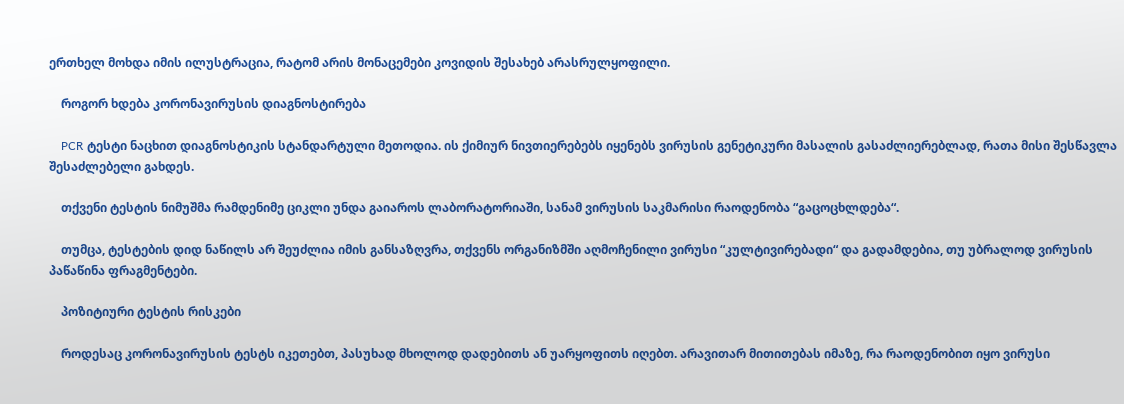ერთხელ მოხდა იმის ილუსტრაცია, რატომ არის მონაცემები კოვიდის შესახებ არასრულყოფილი.

    როგორ ხდება კორონავირუსის დიაგნოსტირება

    PCR ტესტი ნაცხით დიაგნოსტიკის სტანდარტული მეთოდია. ის ქიმიურ ნივთიერებებს იყენებს ვირუსის გენეტიკური მასალის გასაძლიერებლად, რათა მისი შესწავლა შესაძლებელი გახდეს.

    თქვენი ტესტის ნიმუშმა რამდენიმე ციკლი უნდა გაიაროს ლაბორატორიაში, სანამ ვირუსის საკმარისი რაოდენობა “გაცოცხლდება“.

    თუმცა, ტესტების დიდ ნაწილს არ შეუძლია იმის განსაზღვრა, თქვენს ორგანიზმში აღმოჩენილი ვირუსი “კულტივირებადი“ და გადამდებია, თუ უბრალოდ ვირუსის პაწაწინა ფრაგმენტები.

    პოზიტიური ტესტის რისკები

    როდესაც კორონავირუსის ტესტს იკეთებთ, პასუხად მხოლოდ დადებითს ან უარყოფითს იღებთ. არავითარ მითითებას იმაზე, რა რაოდენობით იყო ვირუსი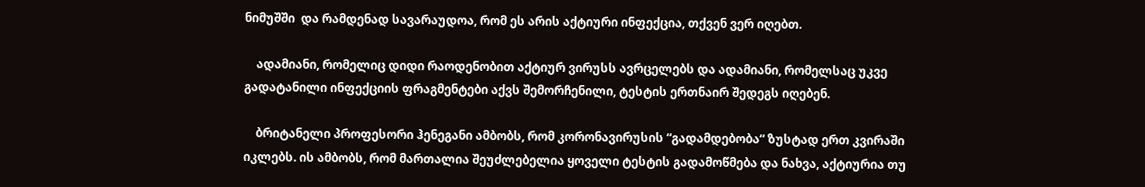ნიმუშში  და რამდენად სავარაუდოა, რომ ეს არის აქტიური ინფექცია, თქვენ ვერ იღებთ.

    ადამიანი, რომელიც დიდი რაოდენობით აქტიურ ვირუსს ავრცელებს და ადამიანი, რომელსაც უკვე გადატანილი ინფექციის ფრაგმენტები აქვს შემორჩენილი, ტესტის ერთნაირ შედეგს იღებენ.

    ბრიტანელი პროფესორი ჰენეგანი ამბობს, რომ კორონავირუსის “გადამდებობა“ ზუსტად ერთ კვირაში იკლებს. ის ამბობს, რომ მართალია შეუძლებელია ყოველი ტესტის გადამოწმება და ნახვა, აქტიურია თუ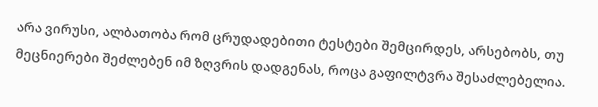არა ვირუსი, ალბათობა რომ ცრუდადებითი ტესტები შემცირდეს, არსებობს, თუ მეცნიერები შეძლებენ იმ ზღვრის დადგენას, როცა გაფილტვრა შესაძლებელია.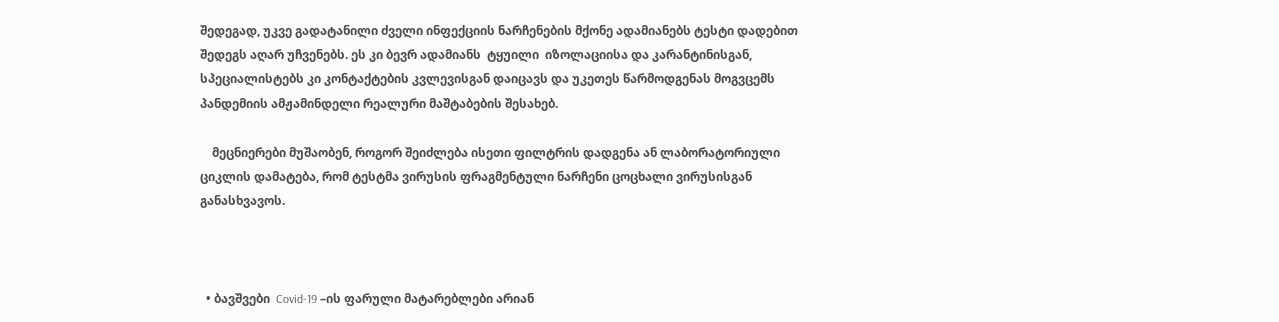შედეგად, უკვე გადატანილი ძველი ინფექციის ნარჩენების მქონე ადამიანებს ტესტი დადებით შედეგს აღარ უჩვენებს. ეს კი ბევრ ადამიანს  ტყუილი  იზოლაციისა და კარანტინისგან, სპეციალისტებს კი კონტაქტების კვლევისგან დაიცავს და უკეთეს წარმოდგენას მოგვცემს პანდემიის ამჟამინდელი რეალური მაშტაბების შესახებ.

    მეცნიერები მუშაობენ, როგორ შეიძლება ისეთი ფილტრის დადგენა ან ლაბორატორიული ციკლის დამატება, რომ ტესტმა ვირუსის ფრაგმენტული ნარჩენი ცოცხალი ვირუსისგან განასხვავოს.



  • ბავშვები  Covid-19 –ის ფარული მატარებლები არიან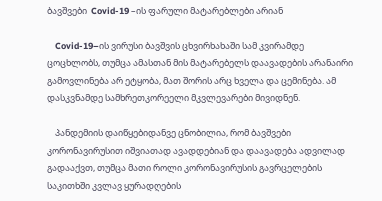ბავშვები  Covid-19 –ის ფარული მატარებლები არიან

    Covid-19–ის ვირუსი ბავშვის ცხვირხახაში სამ კვირამდე ცოცხლობს, თუმცა ამასთან მის მატარებელს დაავადების არანაირი გამოვლინება არ ეტყობა, მათ შორის არც ხველა და ცემინება. ამ დასკვნამდე სამხრეთკორეელი მკვლევარები მივიდნენ.

    პანდემიის დაიწყებიდანვე ცნობილია, რომ ბავშვები კორონავირუსით იშვიათად ავადდებიან და დაავადება ადვილად გადააქვთ, თუმცა მათი როლი კორონავირუსის გავრცელების საკითხში კვლავ ყურადღების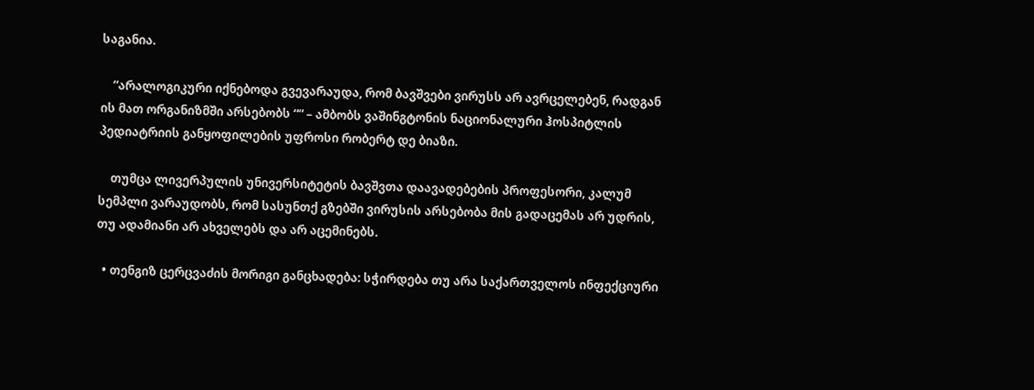საგანია.

    “არალოგიკური იქნებოდა გვევარაუდა, რომ ბავშვები ვირუსს არ ავრცელებენ, რადგან ის მათ ორგანიზმში არსებობს ““ – ამბობს ვაშინგტონის ნაციონალური ჰოსპიტლის პედიატრიის განყოფილების უფროსი რობერტ დე ბიაზი.

    თუმცა ლივერპულის უნივერსიტეტის ბავშვთა დაავადებების პროფესორი, კალუმ სემპლი ვარაუდობს, რომ სასუნთქ გზებში ვირუსის არსებობა მის გადაცემას არ უდრის, თუ ადამიანი არ ახველებს და არ აცემინებს.

  • თენგიზ ცერცვაძის მორიგი განცხადება: სჭირდება თუ არა საქართველოს ინფექციური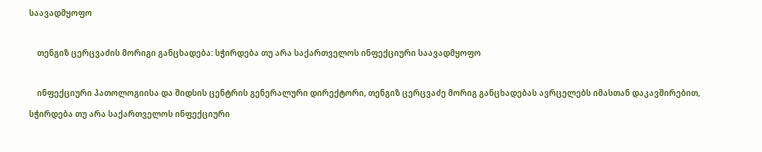საავადმყოფო

    თენგიზ ცერცვაძის მორიგი განცხადება: სჭირდება თუ არა საქართველოს ინფექციური საავადმყოფო

    ინფექციური პათოლოგიისა და შიდსის ცენტრის გენერალური დირექტორი, თენგიზ ცერცვაძე მორიგ განცხადებას ავრცელებს იმასთან დაკავშირებით, სჭირდება თუ არა საქართველოს ინფექციური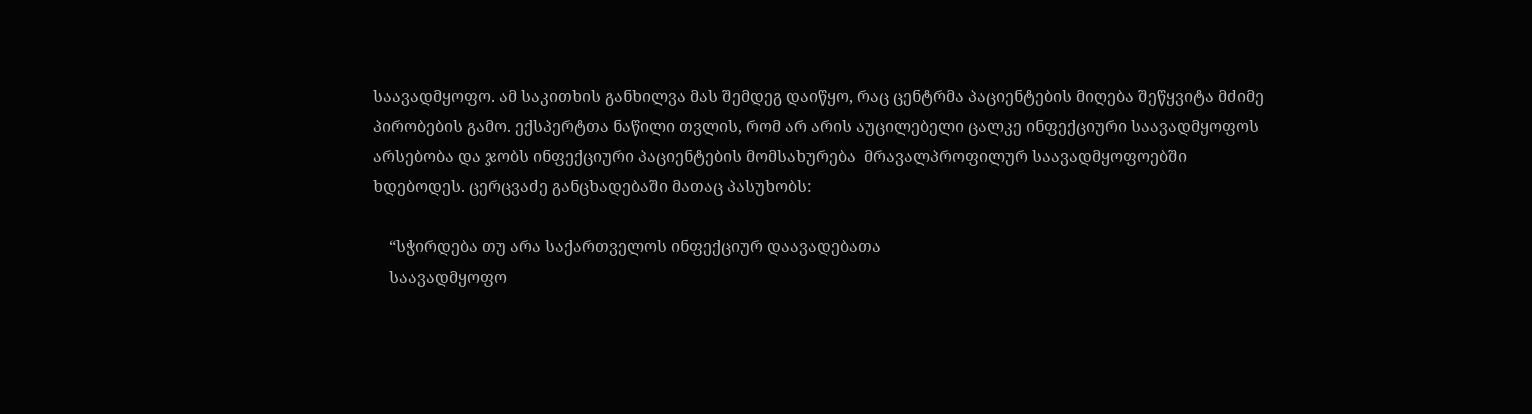საავადმყოფო. ამ საკითხის განხილვა მას შემდეგ დაიწყო, რაც ცენტრმა პაციენტების მიღება შეწყვიტა მძიმე პირობების გამო. ექსპერტთა ნაწილი თვლის, რომ არ არის აუცილებელი ცალკე ინფექციური საავადმყოფოს არსებობა და ჯობს ინფექციური პაციენტების მომსახურება  მრავალპროფილურ საავადმყოფოებში ხდებოდეს. ცერცვაძე განცხადებაში მათაც პასუხობს:

    “სჭირდება თუ არა საქართველოს ინფექციურ დაავადებათა
    საავადმყოფო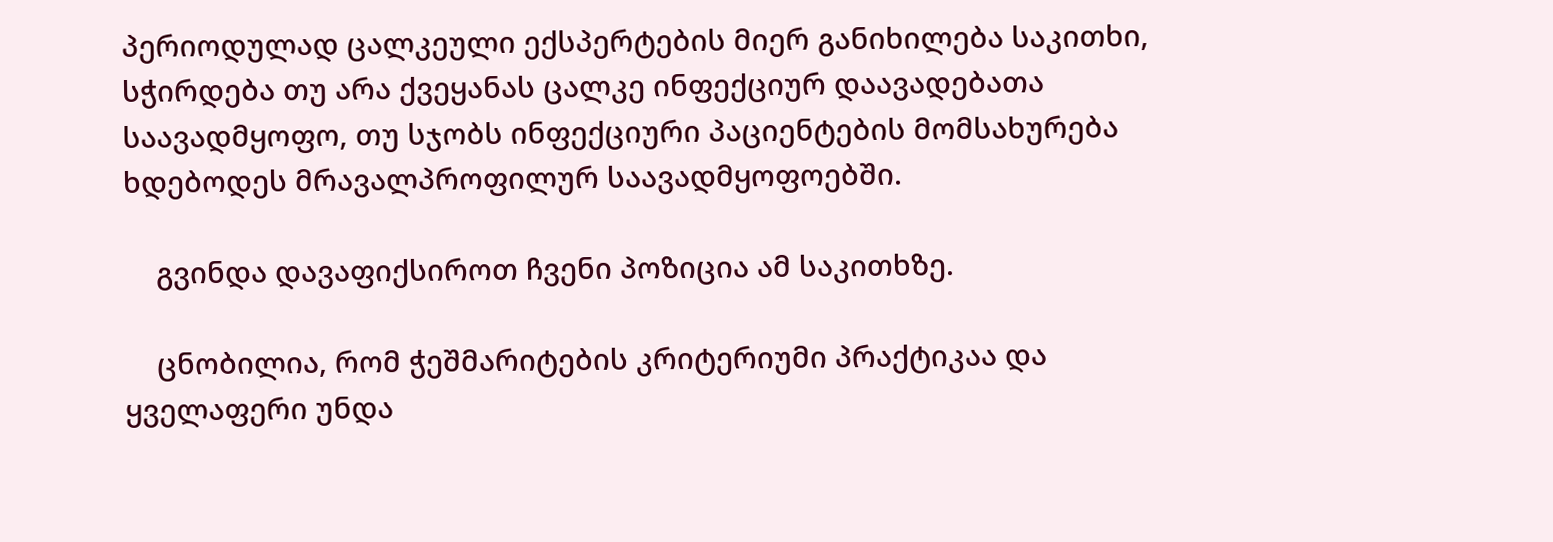პერიოდულად ცალკეული ექსპერტების მიერ განიხილება საკითხი, სჭირდება თუ არა ქვეყანას ცალკე ინფექციურ დაავადებათა საავადმყოფო, თუ სჯობს ინფექციური პაციენტების მომსახურება ხდებოდეს მრავალპროფილურ საავადმყოფოებში.

    გვინდა დავაფიქსიროთ ჩვენი პოზიცია ამ საკითხზე.

    ცნობილია, რომ ჭეშმარიტების კრიტერიუმი პრაქტიკაა და ყველაფერი უნდა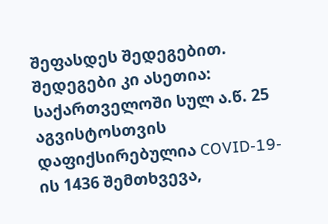შეფასდეს შედეგებით. შედეგები კი ასეთია: საქართველოში სულ ა.წ. 25 აგვისტოსთვის დაფიქსირებულია COVID-19-ის 1436 შემთხვევა,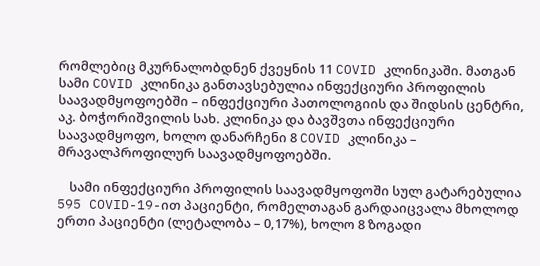რომლებიც მკურნალობდნენ ქვეყნის 11 COVID კლინიკაში. მათგან სამი COVID კლინიკა განთავსებულია ინფექციური პროფილის საავადმყოფოებში – ინფექციური პათოლოგიის და შიდსის ცენტრი, აკ. ბოჭორიშვილის სახ. კლინიკა და ბავშვთა ინფექციური საავადმყოფო, ხოლო დანარჩენი 8 COVID კლინიკა – მრავალპროფილურ საავადმყოფოებში.

    სამი ინფექციური პროფილის საავადმყოფოში სულ გატარებულია 595 COVID-19-ით პაციენტი, რომელთაგან გარდაიცვალა მხოლოდ ერთი პაციენტი (ლეტალობა – 0,17%), ხოლო 8 ზოგადი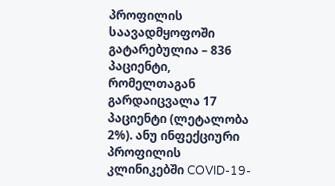პროფილის საავადმყოფოში გატარებულია – 836 პაციენტი, რომელთაგან გარდაიცვალა 17 პაციენტი (ლეტალობა 2%). ანუ ინფექციური პროფილის კლინიკებში COVID-19-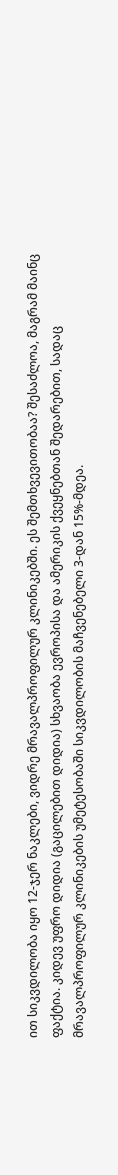ით სიკვდილობა იყო 12-ჯერ ნაკლები, ვიდრე მრავალპროფილურ კლინიკებში. ეს შემთხვევითობაა? შესაძლოა, მაგრამ მაინც ფაქტია. კიდევ უფრო დიდია (გაცილებით დიდია) სხვაობა ევროპისა და ამერიკის ქვეყნებთან შედარებით, სადაც მრავალპროფილურ კლინიკების უმეტესობაში სიკვდილობის მაჩვენებელი 3-დან 15%-მდეა.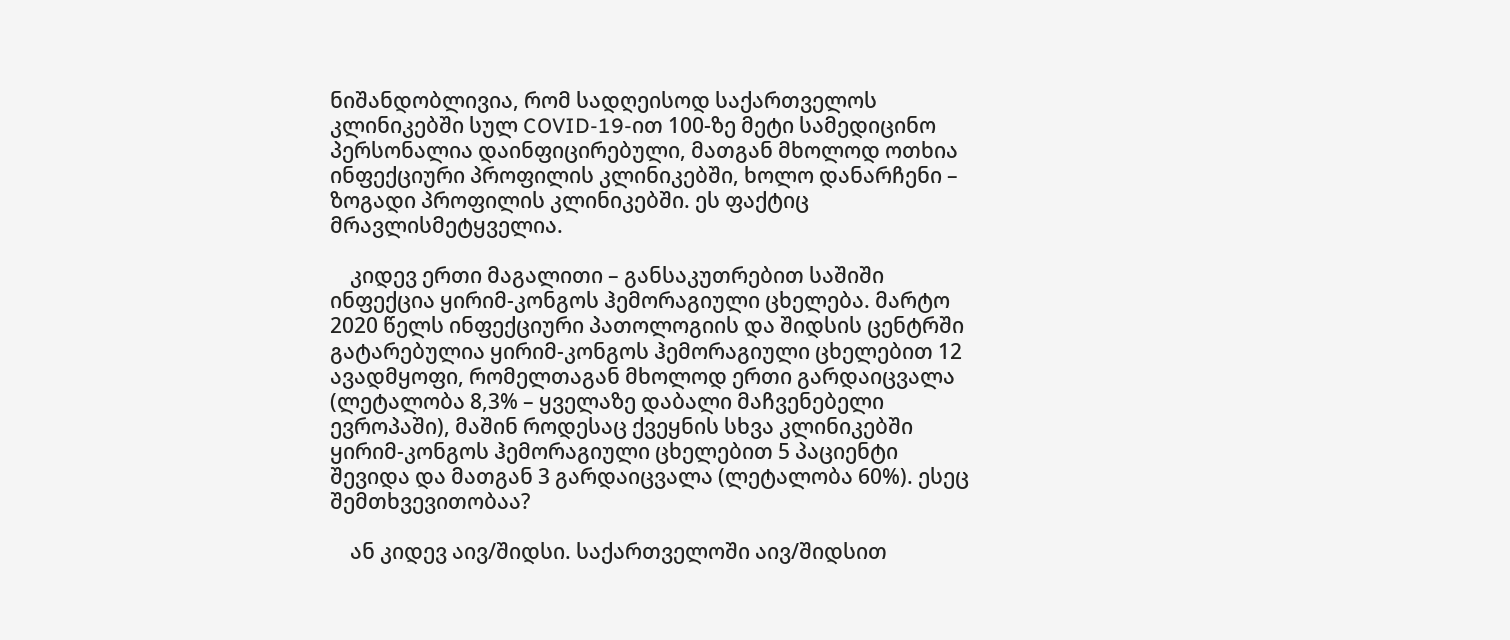ნიშანდობლივია, რომ სადღეისოდ საქართველოს კლინიკებში სულ COVID-19-ით 100-ზე მეტი სამედიცინო პერსონალია დაინფიცირებული, მათგან მხოლოდ ოთხია ინფექციური პროფილის კლინიკებში, ხოლო დანარჩენი – ზოგადი პროფილის კლინიკებში. ეს ფაქტიც მრავლისმეტყველია.

    კიდევ ერთი მაგალითი – განსაკუთრებით საშიში ინფექცია ყირიმ-კონგოს ჰემორაგიული ცხელება. მარტო 2020 წელს ინფექციური პათოლოგიის და შიდსის ცენტრში გატარებულია ყირიმ-კონგოს ჰემორაგიული ცხელებით 12 ავადმყოფი, რომელთაგან მხოლოდ ერთი გარდაიცვალა (ლეტალობა 8,3% – ყველაზე დაბალი მაჩვენებელი ევროპაში), მაშინ როდესაც ქვეყნის სხვა კლინიკებში ყირიმ-კონგოს ჰემორაგიული ცხელებით 5 პაციენტი შევიდა და მათგან 3 გარდაიცვალა (ლეტალობა 60%). ესეც შემთხვევითობაა?

    ან კიდევ აივ/შიდსი. საქართველოში აივ/შიდსით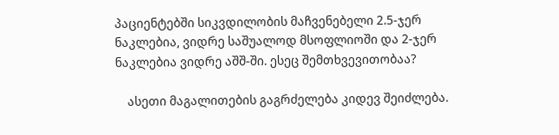პაციენტებში სიკვდილობის მაჩვენებელი 2.5-ჯერ ნაკლებია, ვიდრე საშუალოდ მსოფლიოში და 2-ჯერ ნაკლებია ვიდრე აშშ-ში. ესეც შემთხვევითობაა?

    ასეთი მაგალითების გაგრძელება კიდევ შეიძლება.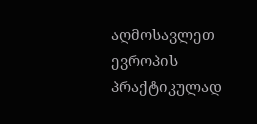აღმოსავლეთ ევროპის პრაქტიკულად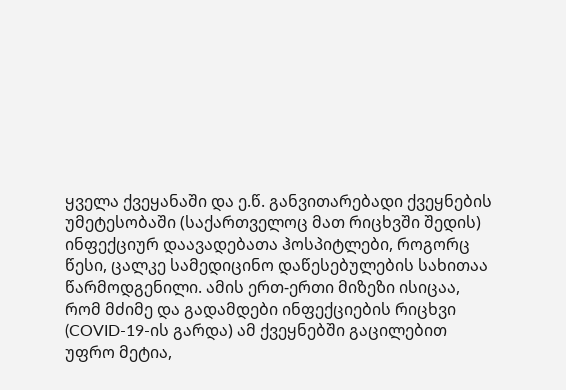ყველა ქვეყანაში და ე.წ. განვითარებადი ქვეყნების უმეტესობაში (საქართველოც მათ რიცხვში შედის) ინფექციურ დაავადებათა ჰოსპიტლები, როგორც წესი, ცალკე სამედიცინო დაწესებულების სახითაა წარმოდგენილი. ამის ერთ-ერთი მიზეზი ისიცაა, რომ მძიმე და გადამდები ინფექციების რიცხვი (COVID-19-ის გარდა) ამ ქვეყნებში გაცილებით უფრო მეტია,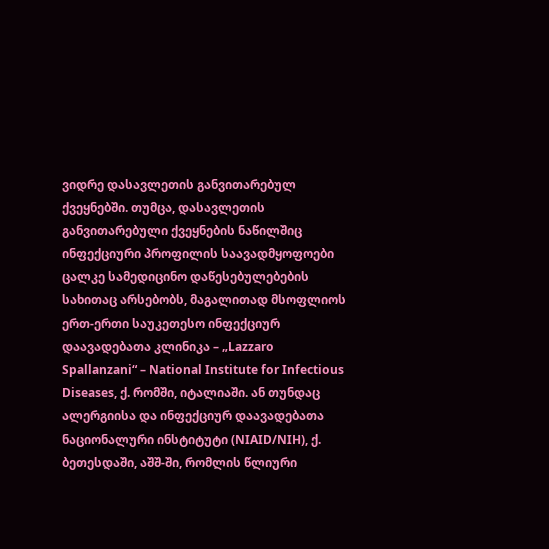ვიდრე დასავლეთის განვითარებულ ქვეყნებში. თუმცა, დასავლეთის განვითარებული ქვეყნების ნაწილშიც ინფექციური პროფილის საავადმყოფოები ცალკე სამედიცინო დაწესებულებების სახითაც არსებობს, მაგალითად მსოფლიოს ერთ-ერთი საუკეთესო ინფექციურ დაავადებათა კლინიკა – „Lazzaro Spallanzani“ – National Institute for Infectious Diseases, ქ. რომში, იტალიაში. ან თუნდაც ალერგიისა და ინფექციურ დაავადებათა ნაციონალური ინსტიტუტი (NIAID/NIH), ქ. ბეთესდაში, აშშ-ში, რომლის წლიური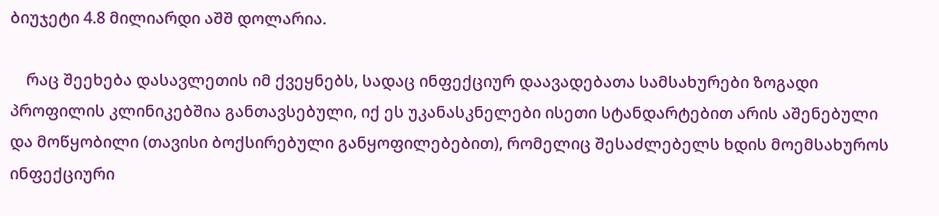ბიუჯეტი 4.8 მილიარდი აშშ დოლარია.

    რაც შეეხება დასავლეთის იმ ქვეყნებს, სადაც ინფექციურ დაავადებათა სამსახურები ზოგადი პროფილის კლინიკებშია განთავსებული, იქ ეს უკანასკნელები ისეთი სტანდარტებით არის აშენებული და მოწყობილი (თავისი ბოქსირებული განყოფილებებით), რომელიც შესაძლებელს ხდის მოემსახუროს ინფექციური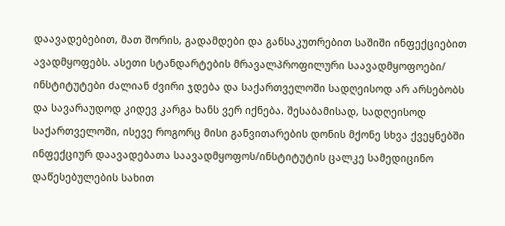დაავადებებით, მათ შორის, გადამდები და განსაკუთრებით საშიში ინფექციებით ავადმყოფებს. ასეთი სტანდარტების მრავალპროფილური საავადმყოფოები/ ინსტიტუტები ძალიან ძვირი ჯდება და საქართველოში სადღეისოდ არ არსებობს და სავარაუდოდ კიდევ კარგა ხანს ვერ იქნება. შესაბამისად, სადღეისოდ საქართველოში, ისევე როგორც მისი განვითარების დონის მქონე სხვა ქვეყნებში ინფექციურ დაავადებათა საავადმყოფოს/ინსტიტუტის ცალკე სამედიცინო დაწესებულების სახით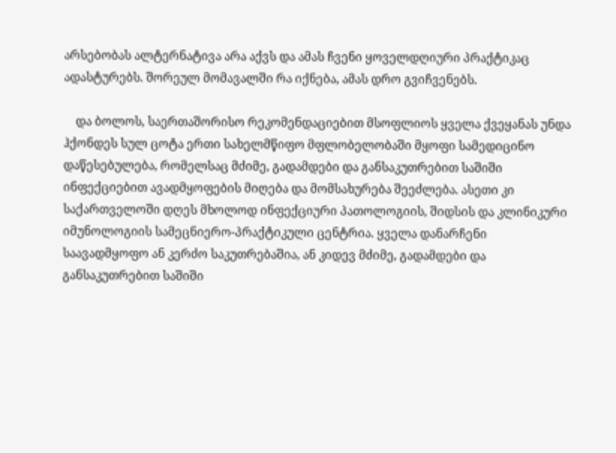არსებობას ალტერნატივა არა აქვს და ამას ჩვენი ყოველდღიური პრაქტიკაც ადასტურებს. შორეულ მომავალში რა იქნება, ამას დრო გვიჩვენებს.

    და ბოლოს, საერთაშორისო რეკომენდაციებით მსოფლიოს ყველა ქვეყანას უნდა ჰქონდეს სულ ცოტა ერთი სახელმწიფო მფლობელობაში მყოფი სამედიცინო დაწესებულება, რომელსაც მძიმე, გადამდები და განსაკუთრებით საშიში ინფექციებით ავადმყოფების მიღება და მომსახურება შეეძლება. ასეთი კი საქართველოში დღეს მხოლოდ ინფექციური პათოლოგიის, შიდსის და კლინიკური იმუნოლოგიის სამეცნიერო-პრაქტიკული ცენტრია. ყველა დანარჩენი საავადმყოფო ან კერძო საკუთრებაშია, ან კიდევ მძიმე, გადამდები და განსაკუთრებით საშიში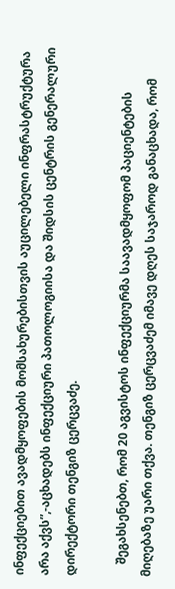ინფექციებით ავადმყოფების მომსახურებისთვის აუცილებელი ინფრასტრუქტურა არა აქვს”,-აცხადებს ინფექციური პათოლოგიისა და შიდსის ცენტრის გენერალური დირექტორი თენგიზ ცერცვაძე.

    შეგახსენებთ, რომ 20 აგვისტოს ინფექციურმა საავადმყოფომ პაციენტების მიღებაზე უარი თქვა. თენგიზ ცერცვაძემ იმავე დღეს საჯაროდ განაცხადა, რომ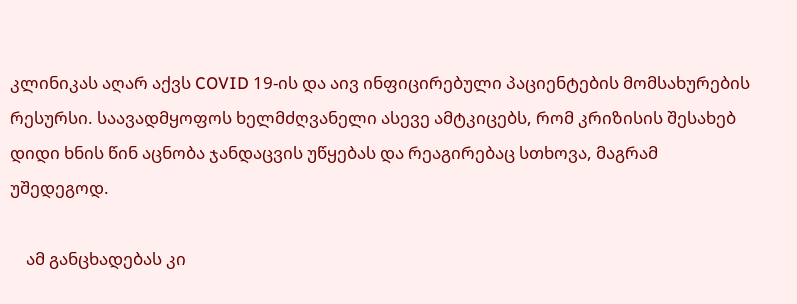კლინიკას აღარ აქვს COVID 19-ის და აივ ინფიცირებული პაციენტების მომსახურების რესურსი. საავადმყოფოს ხელმძღვანელი ასევე ამტკიცებს, რომ კრიზისის შესახებ დიდი ხნის წინ აცნობა ჯანდაცვის უწყებას და რეაგირებაც სთხოვა, მაგრამ უშედეგოდ.

    ამ განცხადებას კი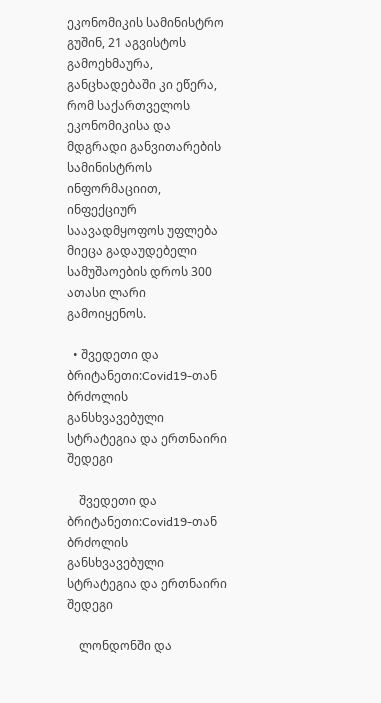ეკონომიკის სამინისტრო გუშინ, 21 აგვისტოს გამოეხმაურა, განცხადებაში კი ეწერა, რომ საქართველოს ეკონომიკისა და მდგრადი განვითარების სამინისტროს ინფორმაციით, ინფექციურ საავადმყოფოს უფლება მიეცა გადაუდებელი სამუშაოების დროს 300 ათასი ლარი გამოიყენოს.

  • შვედეთი და ბრიტანეთი:Covid19-თან ბრძოლის განსხვავებული სტრატეგია და ერთნაირი შედეგი

    შვედეთი და ბრიტანეთი:Covid19-თან ბრძოლის განსხვავებული სტრატეგია და ერთნაირი შედეგი

    ლონდონში და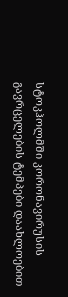სტოკჰოლმში კორონავირუსის გავრცელების ტემპები დაახლოებით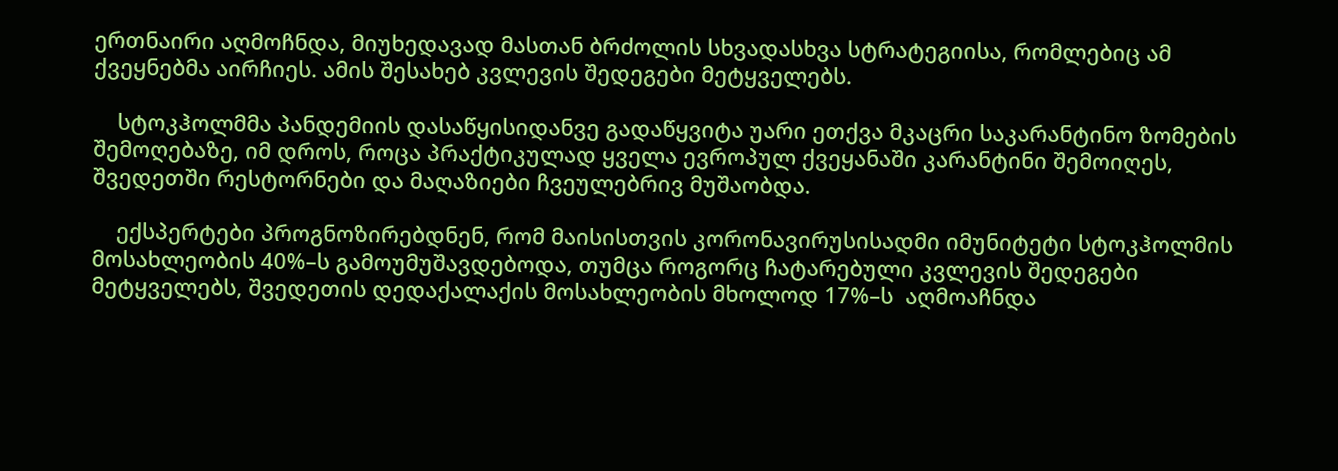ერთნაირი აღმოჩნდა, მიუხედავად მასთან ბრძოლის სხვადასხვა სტრატეგიისა, რომლებიც ამ ქვეყნებმა აირჩიეს. ამის შესახებ კვლევის შედეგები მეტყველებს.

    სტოკჰოლმმა პანდემიის დასაწყისიდანვე გადაწყვიტა უარი ეთქვა მკაცრი საკარანტინო ზომების შემოღებაზე, იმ დროს, როცა პრაქტიკულად ყველა ევროპულ ქვეყანაში კარანტინი შემოიღეს, შვედეთში რესტორნები და მაღაზიები ჩვეულებრივ მუშაობდა.

    ექსპერტები პროგნოზირებდნენ, რომ მაისისთვის კორონავირუსისადმი იმუნიტეტი სტოკჰოლმის მოსახლეობის 40%–ს გამოუმუშავდებოდა, თუმცა როგორც ჩატარებული კვლევის შედეგები მეტყველებს, შვედეთის დედაქალაქის მოსახლეობის მხოლოდ 17%–ს  აღმოაჩნდა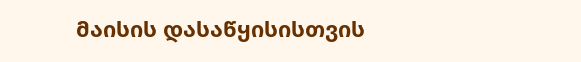მაისის დასაწყისისთვის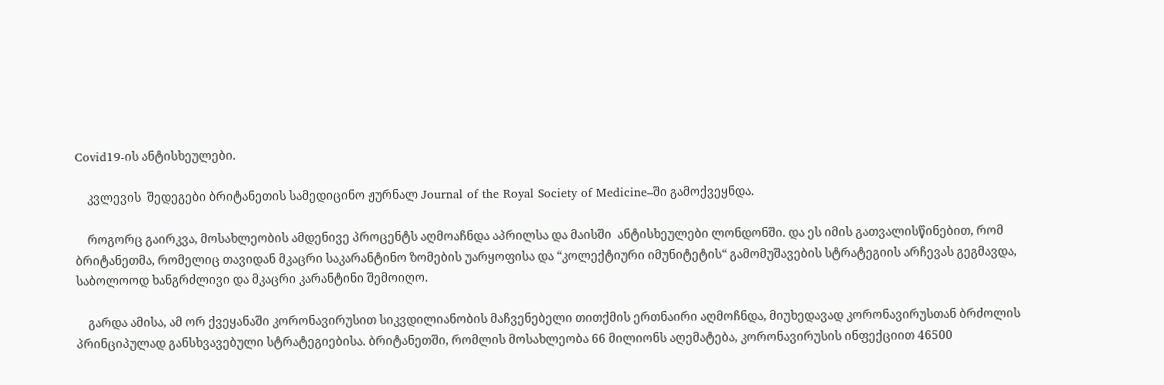Covid19-ის ანტისხეულები.

    კვლევის  შედეგები ბრიტანეთის სამედიცინო ჟურნალ Journal of the Royal Society of Medicine–ში გამოქვეყნდა.

    როგორც გაირკვა, მოსახლეობის ამდენივე პროცენტს აღმოაჩნდა აპრილსა და მაისში  ანტისხეულები ლონდონში. და ეს იმის გათვალისწინებით, რომ ბრიტანეთმა, რომელიც თავიდან მკაცრი საკარანტინო ზომების უარყოფისა და “კოლექტიური იმუნიტეტის“ გამომუშავების სტრატეგიის არჩევას გეგმავდა, საბოლოოდ ხანგრძლივი და მკაცრი კარანტინი შემოიღო.

    გარდა ამისა, ამ ორ ქვეყანაში კორონავირუსით სიკვდილიანობის მაჩვენებელი თითქმის ერთნაირი აღმოჩნდა, მიუხედავად კორონავირუსთან ბრძოლის პრინციპულად განსხვავებული სტრატეგიებისა. ბრიტანეთში, რომლის მოსახლეობა 66 მილიონს აღემატება, კორონავირუსის ინფექციით 46500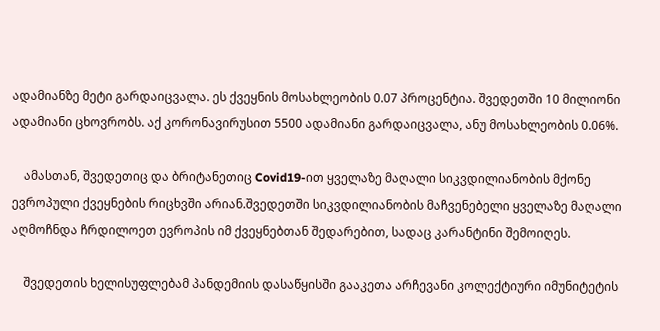ადამიანზე მეტი გარდაიცვალა. ეს ქვეყნის მოსახლეობის 0.07 პროცენტია. შვედეთში 10 მილიონი ადამიანი ცხოვრობს. აქ კორონავირუსით 5500 ადამიანი გარდაიცვალა, ანუ მოსახლეობის 0.06%.

    ამასთან, შვედეთიც და ბრიტანეთიც Covid19-ით ყველაზე მაღალი სიკვდილიანობის მქონე ევროპული ქვეყნების რიცხვში არიან.შვედეთში სიკვდილიანობის მაჩვენებელი ყველაზე მაღალი აღმოჩნდა ჩრდილოეთ ევროპის იმ ქვეყნებთან შედარებით, სადაც კარანტინი შემოიღეს.

    შვედეთის ხელისუფლებამ პანდემიის დასაწყისში გააკეთა არჩევანი კოლექტიური იმუნიტეტის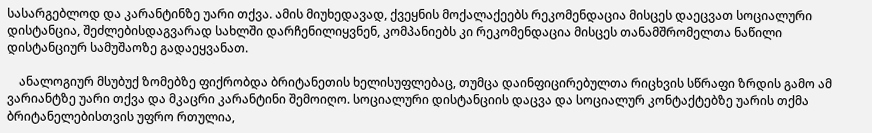სასარგებლოდ და კარანტინზე უარი თქვა. ამის მიუხედავად, ქვეყნის მოქალაქეებს რეკომენდაცია მისცეს დაეცვათ სოციალური დისტანცია, შეძლებისდაგვარად სახლში დარჩენილიყვნენ, კომპანიებს კი რეკომენდაცია მისცეს თანამშრომელთა ნაწილი დისტანციურ სამუშაოზე გადაეყვანათ.

    ანალოგიურ მსუბუქ ზომებზე ფიქრობდა ბრიტანეთის ხელისუფლებაც, თუმცა დაინფიცირებულთა რიცხვის სწრაფი ზრდის გამო ამ ვარიანტზე უარი თქვა და მკაცრი კარანტინი შემოიღო. სოციალური დისტანციის დაცვა და სოციალურ კონტაქტებზე უარის თქმა ბრიტანელებისთვის უფრო რთულია,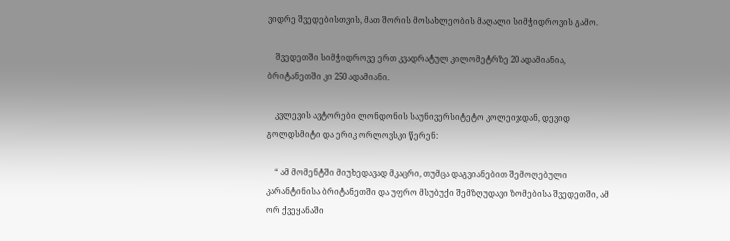ვიდრე შვედებისთვის, მათ შორის მოსახლეობის მაღალი სიმჭიდროვის გამო.

    შვედეთში სიმჭიდროვე ერთ კვადრატულ კილომეტრზე 20 ადამიანია, ბრიტანეთში კი 250 ადამიანი.

    კვლევის ავტორები ლონდონის საუნივერსიტეტო კოლეიჯდან, დევიდ გოლდსმიტი და ერიკ ორლოვსკი წერენ:

    “ ამ მომენტში მიუხედავად მკაცრი, თუმცა დაგვიანებით შემოღებული კარანტინისა ბრიტანეთში და უფრო მსუბუქი შემზღუდავი ზომებისა შვედეთში, ამ ორ ქვეყანაში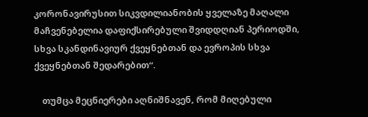კორონავირუსით სიკვდილიანობის ყველაზე მაღალი მაჩვენებელია დაფიქსირებული შვიდდღიან პერიოდში, სხვა სკანდინავიურ ქვეყნებთან და ევროპის სხვა ქვეყნებთან შედარებით“.

    თუმცა მეცნიერები აღნიშნავენ, რომ მიღებული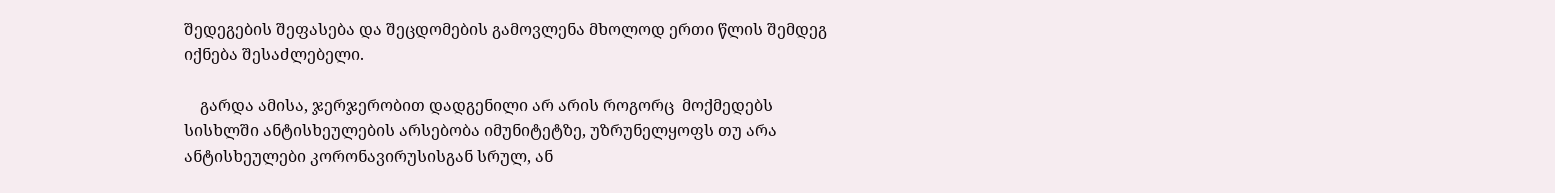შედეგების შეფასება და შეცდომების გამოვლენა მხოლოდ ერთი წლის შემდეგ იქნება შესაძლებელი.

    გარდა ამისა, ჯერჯერობით დადგენილი არ არის როგორც  მოქმედებს სისხლში ანტისხეულების არსებობა იმუნიტეტზე, უზრუნელყოფს თუ არა ანტისხეულები კორონავირუსისგან სრულ, ან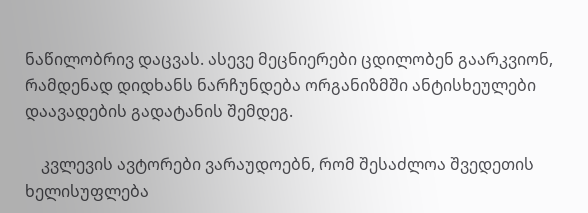ნაწილობრივ დაცვას. ასევე მეცნიერები ცდილობენ გაარკვიონ, რამდენად დიდხანს ნარჩუნდება ორგანიზმში ანტისხეულები დაავადების გადატანის შემდეგ.

    კვლევის ავტორები ვარაუდოებნ, რომ შესაძლოა შვედეთის ხელისუფლება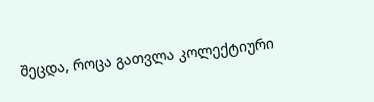შეცდა, როცა გათვლა კოლექტიური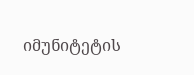იმუნიტეტის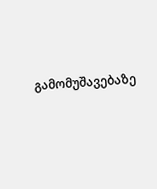გამომუშავებაზე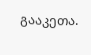გააკეთა.